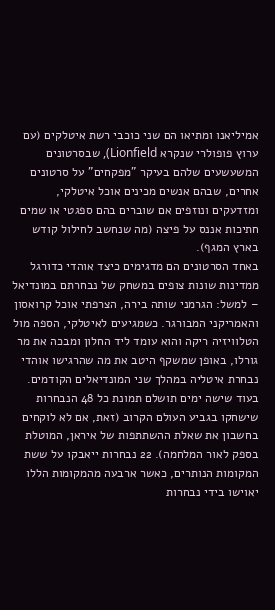אמיליאנו ומתיאו הם שני כוכבי רשת איטלקים (עם ערוץ פופולרי שנקרא Lionfield), שבסרטונים המשעשעים שלהם בעיקר "מפקחים" על סרטונים אחרים, שבהם אנשים מכינים אוכל איטלקי, ומזדעקים ונוזפים אם שוברים בהם ספגטי או שמים חתיכות אננס על פיצה (מה שנחשב לחילול קודש בארץ המגף).
באחד הסרטונים הם מדגימים כיצד אוהדי כדורגל ממדינות שונות צופים במשחק של נבחרתם במונדיאל – למשל: הגרמני שותה בירה, הצרפתי אוכל קרואסון והאמריקני המבורגר. כשמגיעים לאיטלקי, הספה מול הטלוויזיה ריקה והוא עומד ליד החלון ומבכה את מר גורלו, באופן שמשקף היטב את מה שהרגישו אוהדי נבחרת איטליה במהלך שני המונדיאלים הקודמים.
בעוד שישה ימים תושלם תמונת כל 48 הנבחרות שישחקו בגביע העולם הקרוב (זאת, אם לא לוקחים בחשבון את שאלת ההשתתפות של איראן, המוטלת בספק לאור המלחמה). 22 נבחרות ייאבקו על ששת המקומות הנותרים, כאשר ארבעה מהמקומות הללו יאוישו בידי נבחרות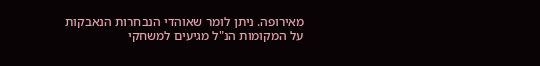מאירופה. ניתן לומר שאוהדי הנבחרות הנאבקות על המקומות הנ"ל מגיעים למשחקי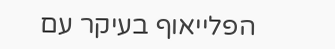הפלייאוף בעיקר עם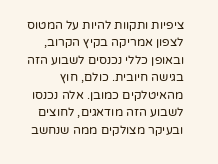ציפיות ותקוות להיות על המטוס לצפון אמריקה בקיץ הקרוב, ובאופן כללי נכנסים לשבוע הזה בגישה חיובית. כולם, חוץ מהאיטלקים כמובן. אלה נכנסו לשבוע הזה מודאגים, לחוצים ובעיקר מצולקים ממה שנחשב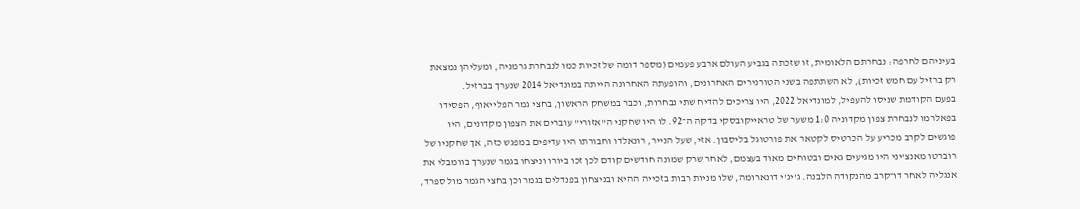בעיניהם לחרפה: נבחרתם הלאומית, זו שזכתה בגביע העולם ארבע פעמים (מספר דומה של זכיות כמו לנבחרת גרמניה, ומעליהן נמצאת רק ברזיל עם חמש זכיות), לא השתתפה בשני הטורנירים האחרונים, והופעתה האחרונה הייתה במונדיאל 2014 שנערך בברזיל.
בפעם הקודמת שניסו להעפיל, למונדיאל 2022, היו צריכים להדיח שתי נבחרות, וכבר במשחק הראשון, בחצי גמר הפלייאוף, הפסידו בפאלרמו לנבחרת צפון מקדוניה 1:0 משער של טראייקובסקי בדקה ה־92. לו היו שחקני ה"אזורי" עוברים את הצפון מקדונים, היו פוגשים לקרב מכריע על הכרטיס לקטאר את פורטוגל בליסבון. אזי, שעל הנייר, רונאלדו וחבורתו היו עדיפים במפגש כזה, אך שחקניו של רוברטו מאנצ'יני היו מגיעים גאים ובטוחים מאוד בעצמם, לאחר שרק שמונה חודשים קודם לכן זכו ביורו וניצחו בגמר שנערך בוומבלי את אנגליה לאחר דו־קרב מהנקודה הלבנה. ג'יג'י דונארומה, שלו מניות רבות בזכייה ההיא ובניצחון בפנדלים בגמר וכן בחצי הגמר מול ספרד,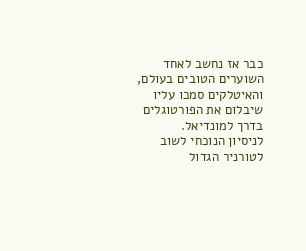כבר אז נחשב לאחד השוערים הטובים בעולם, והאיטלקים סמכו עליו שיבלום את הפורטוגלים בדרך למונדיאל.
לניסיון הנוכחי לשוב לטורניר הגדול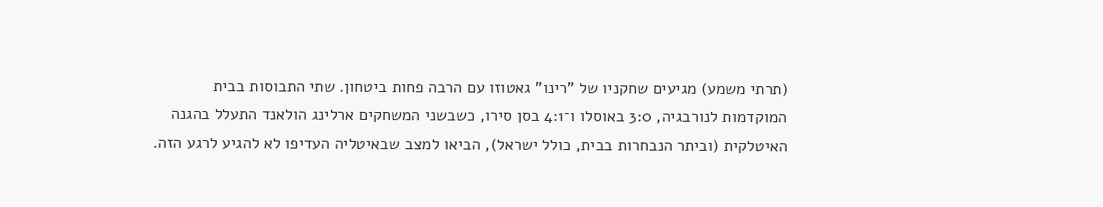(תרתי משמע) מגיעים שחקניו של "רינו" גאטוזו עם הרבה פחות ביטחון. שתי התבוסות בבית המוקדמות לנורבגיה, 3:0 באוסלו ו־4:1 בסן סירו, כשבשני המשחקים ארלינג הולאנד התעלל בהגנה האיטלקית (וביתר הנבחרות בבית, כולל ישראל), הביאו למצב שבאיטליה העדיפו לא להגיע לרגע הזה.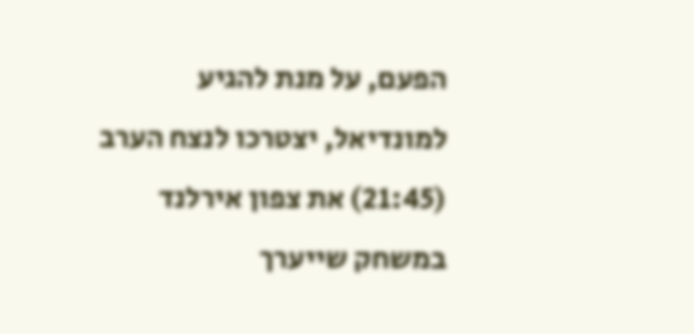הפעם, על מנת להגיע למונדיאל, יצטרכו לנצח הערב (21:45) את צפון אירלנד במשחק שייערך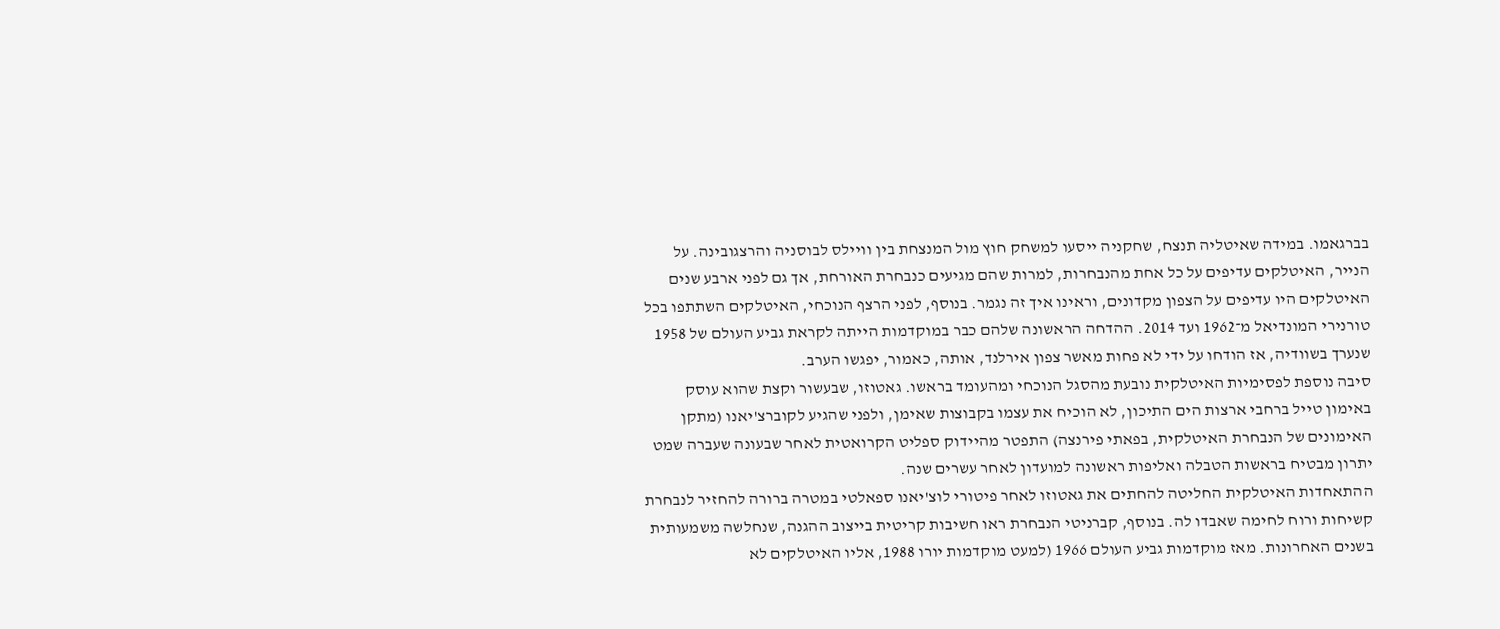בברגאמו. במידה שאיטליה תנצח, שחקניה ייסעו למשחק חוץ מול המנצחת בין וויילס לבוסניה והרצגובינה. על הנייר, האיטלקים עדיפים על כל אחת מהנבחרות, למרות שהם מגיעים כנבחרת האורחת, אך גם לפני ארבע שנים האיטלקים היו עדיפים על הצפון מקדונים, וראינו איך זה נגמר. בנוסף, לפני הרצף הנוכחי, האיטלקים השתתפו בכל טורנירי המונדיאל מ־1962 ועד 2014. ההדחה הראשונה שלהם כבר במוקדמות הייתה לקראת גביע העולם של 1958 שנערך בשוודיה, אז הודחו על ידי לא פחות מאשר צפון אירלנד, אותה, כאמור, יפגשו הערב.
סיבה נוספת לפסימיות האיטלקית נובעת מהסגל הנוכחי ומהעומד בראשו. גאטוזו, שבעשור וקצת שהוא עוסק באימון טייל ברחבי ארצות הים התיכון, לא הוכיח את עצמו בקבוצות שאימן, ולפני שהגיע לקוברצ'יאנו (מתקן האימונים של הנבחרת האיטלקית, בפאתי פירנצה) התפטר מהיידוק ספליט הקרואטית לאחר שבעונה שעברה שמט יתרון מבטיח בראשות הטבלה ואליפות ראשונה למועדון לאחר עשרים שנה.
ההתאחדות האיטלקית החליטה להחתים את גאטוזו לאחר פיטורי לוצ'יאנו ספאלטי במטרה ברורה להחזיר לנבחרת קשיחות ורוח לחימה שאבדו לה. בנוסף, קברניטי הנבחרת ראו חשיבות קריטית בייצוב ההגנה, שנחלשה משמעותית בשנים האחרונות. מאז מוקדמות גביע העולם 1966 (למעט מוקדמות יורו 1988, אליו האיטלקים לא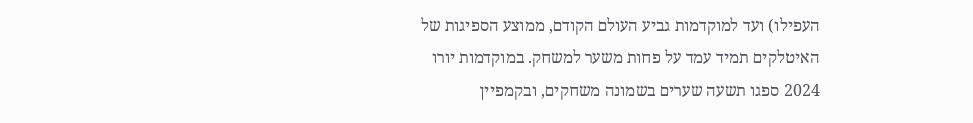העפילו) ועד למוקדמות גביע העולם הקודם, ממוצע הספיגות של האיטלקים תמיד עמד על פחות משער למשחק. במוקדמות יורו 2024 ספגו תשעה שערים בשמונה משחקים, ובקמפיין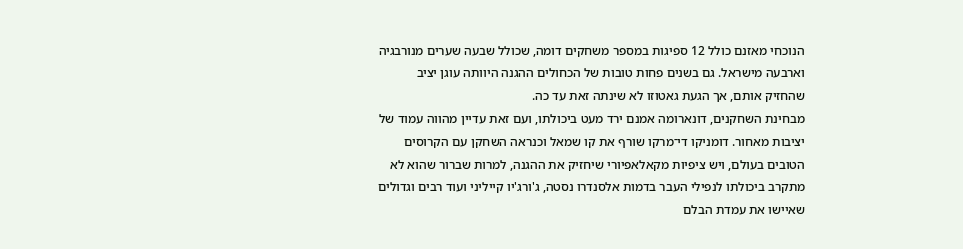הנוכחי מאזנם כולל 12 ספיגות במספר משחקים דומה, שכולל שבעה שערים מנורבגיה וארבעה מישראל. גם בשנים פחות טובות של הכחולים ההגנה היוותה עוגן יציב שהחזיק אותם, אך הגעת גאטוזו לא שינתה זאת עד כה.
מבחינת השחקנים, דונארומה אמנם ירד מעט ביכולתו, ועם זאת עדיין מהווה עמוד של יציבות מאחור. דומניקו די־מרקו שורף את קו שמאל וכנראה השחקן עם הקרוסים הטובים בעולם, ויש ציפיות מקאלאפיורי שיחזיק את ההגנה, למרות שברור שהוא לא מתקרב ביכולתו לנפילי העבר בדמות אלסנדרו נסטה, ג'ורג'יו קייליני ועוד רבים וגדולים שאיישו את עמדת הבלם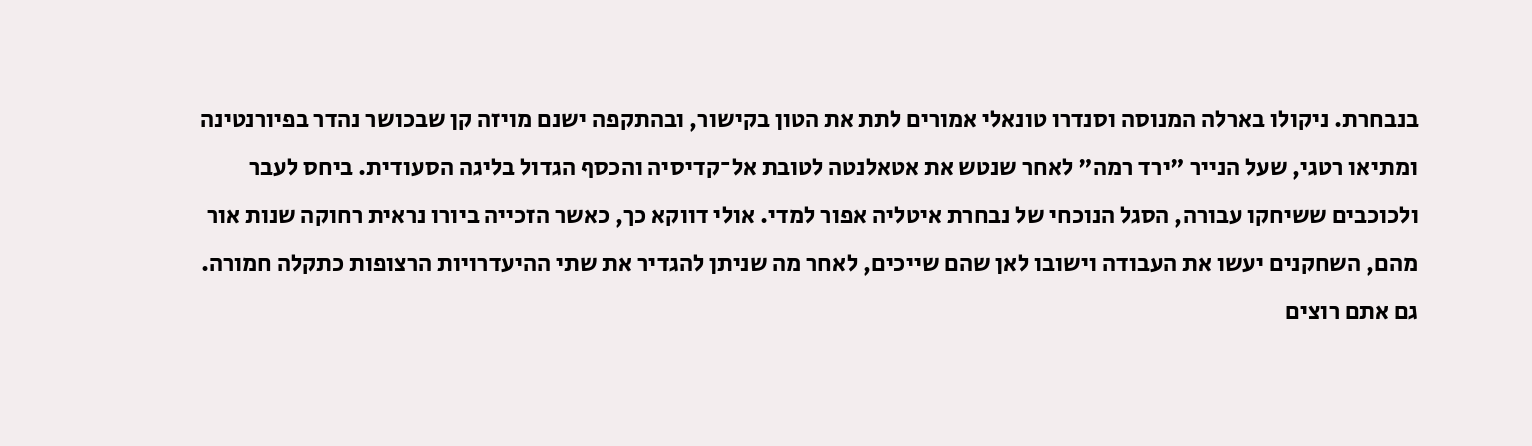בנבחרת. ניקולו בארלה המנוסה וסנדרו טונאלי אמורים לתת את הטון בקישור, ובהתקפה ישנם מויזה קן שבכושר נהדר בפיורנטינה ומתיאו רטגי, שעל הנייר "ירד רמה" לאחר שנטש את אטאלנטה לטובת אל־קדיסיה והכסף הגדול בליגה הסעודית. ביחס לעבר ולכוכבים ששיחקו עבורה, הסגל הנוכחי של נבחרת איטליה אפור למדי. אולי דווקא כך, כאשר הזכייה ביורו נראית רחוקה שנות אור מהם, השחקנים יעשו את העבודה וישובו לאן שהם שייכים, לאחר מה שניתן להגדיר את שתי ההיעדרויות הרצופות כתקלה חמורה.
גם אתם רוצים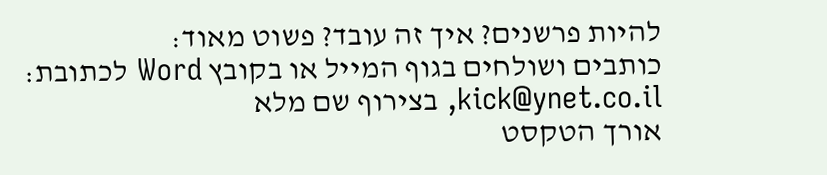להיות פרשנים? איך זה עובד? פשוט מאוד:
כותבים ושולחים בגוף המייל או בקובץ Word לכתובת: kick@ynet.co.il, בצירוף שם מלא
אורך הטקסט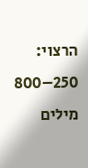הרצוי: 250–800 מילים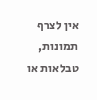אין לצרף תמונות, טבלאות או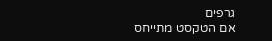גרפים
אם הטקסט מתייחס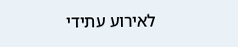לאירוע עתידי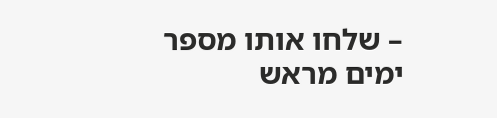– שלחו אותו מספר ימים מראש